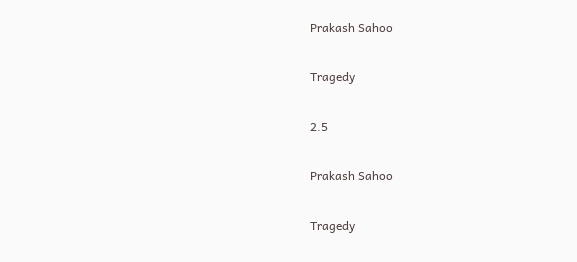Prakash Sahoo

Tragedy

2.5

Prakash Sahoo

Tragedy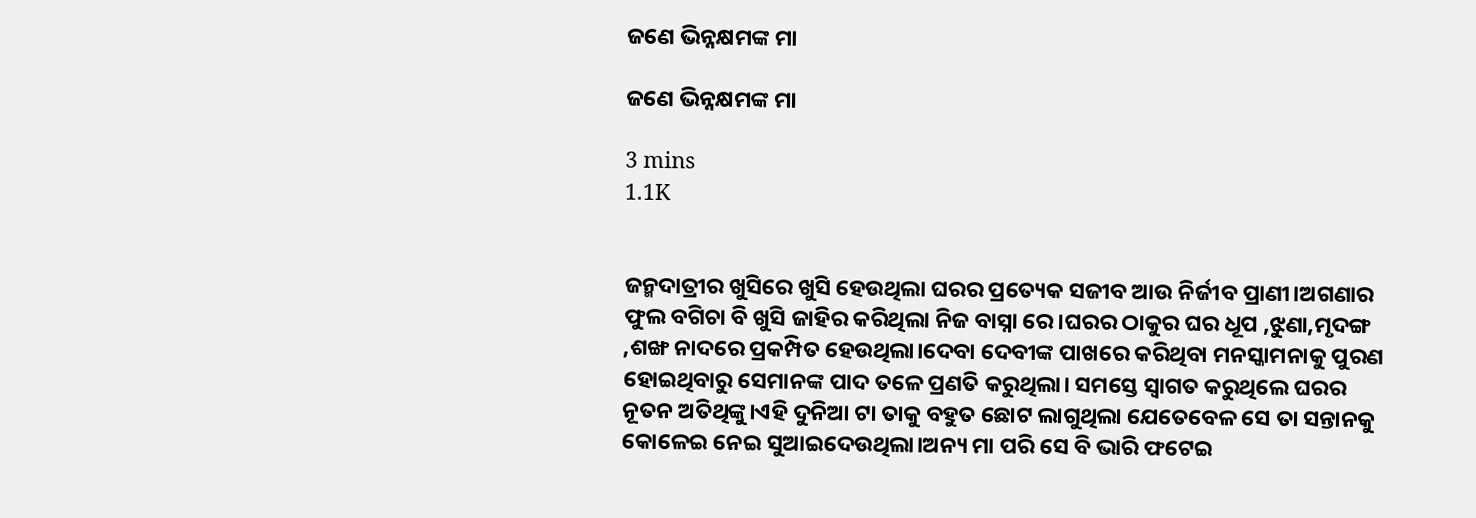ଜଣେ ଭିନ୍ନକ୍ଷମଙ୍କ ମା

ଜଣେ ଭିନ୍ନକ୍ଷମଙ୍କ ମା

3 mins
1.1K


ଜନ୍ମଦାତ୍ରୀର ଖୁସିରେ ଖୁସି ହେଉଥିଲା ଘରର ପ୍ରତ୍ୟେକ ସଜୀବ ଆଉ ନିର୍ଜୀବ ପ୍ରାଣୀ।ଅଗଣାର ଫୁଲ ବଗିଚା ବି ଖୁସି ଜାହିର କରିଥିଲା ନିଜ ବାସ୍ନା ରେ।ଘରର ଠାକୁର ଘର ଧୂପ ,ଝୁଣା,ମୃଦଙ୍ଗ ,ଶଙ୍ଖ ନାଦରେ ପ୍ରକମ୍ପିତ ହେଉଥିଲା।ଦେବା ଦେବୀଙ୍କ ପାଖରେ କରିଥିବା ମନସ୍କାମନାକୁ ପୁରଣ ହୋଇଥିବାରୁ ସେମାନଙ୍କ ପାଦ ତଳେ ପ୍ରଣତି କରୁଥିଲା। ସମସ୍ତେ ସ୍ୱାଗତ କରୁଥିଲେ ଘରର ନୂତନ ଅତିଥିଙ୍କୁ।ଏହି ଦୁନିଆ ଟା ତାକୁ ବହୁତ ଛୋଟ ଲାଗୁଥିଲା ଯେତେବେଳ ସେ ତା ସନ୍ତାନକୁ କୋଳେଇ ନେଇ ସୁଆଇଦେଉଥିଲା।ଅନ୍ୟ ମା ପରି ସେ ବି ଭାରି ଫଟେଇ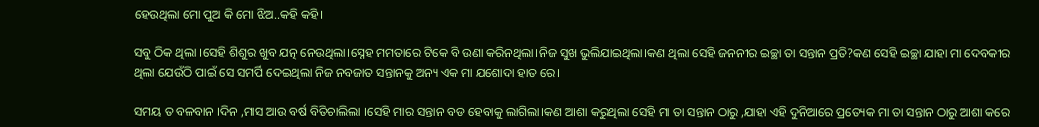ହେଉଥିଲା ମୋ ପୁଅ କି ମୋ ଝିଅ..କହି କହି।

ସବୁ ଠିକ ଥିଲା ।ସେହି ଶିଶୁର ଖୁବ ଯତ୍ନ ନେଉଥିଲା।ସ୍ନେହ ମମତାରେ ଟିକେ ବି ଉଣା କରିନଥିଲା।ନିଜ ସୁଖ ଭୁଲିଯାଇଥିଲା।କଣ ଥିଲା ସେହି ଜନନୀର ଇଚ୍ଛା ତା ସନ୍ତାନ ପ୍ରତି?କଣ ସେହି ଇଚ୍ଛା ଯାହା ମା ଦେବକୀର ଥିଲା ଯେଉଁଠି ପାଇଁ ସେ ସମର୍ପି ଦେଇଥିଲା ନିଜ ନବଜାତ ସନ୍ତାନକୁ ଅନ୍ୟ ଏକ ମା ଯଶୋଦା ହାତ ରେ।

ସମୟ ତ ବଳବାନ ।ଦିନ ,ମାସ ଆଉ ବର୍ଷ ବିତିଚାଲିଲା ।ସେହି ମାର ସନ୍ତାନ ବଡ ହେବାକୁ ଲାଗିଲା।କଣ ଆଶା କରୁଥିଲା ସେହି ମା ତା ସନ୍ତାନ ଠାରୁ ,ଯାହା ଏହି ଦୁନିଆରେ ପ୍ରତ୍ୟେକ ମା ତା ସନ୍ତାନ ଠାରୁ ଆଶା କରେ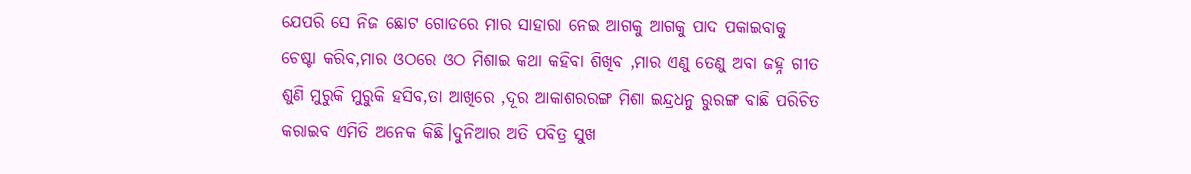ଯେପରି ସେ ନିଜ ଛୋଟ ଗୋଡରେ ମାର ସାହାରା ନେଇ ଆଗକୁ ଆଗକୁ ପାଦ ପକାଇବାକୁ ଚେଷ୍ଟା କରିବ,ମାର ଓଠରେ ଓଠ ମିଶାଇ କଥା କହିବା ଶିଖିବ ,ମାର ଏଣୁ ତେଣୁ ଅବା ଜହ୍ନ ଗୀତ ଶୁଣି ମୁରୁକି ମୁରୁକି ହସିବ,ତା ଆଖିରେ ,ଦୂର ଆକାଶରରଙ୍ଗ ମିଶା ଇନ୍ଦ୍ରଧନୁ ରୁରଙ୍ଗ ବାଛି ପରିଚିତ କରାଇବ ଏମିତି ଅନେକ କିଛି।ଦୁନିଆର ଅତି ପବିତ୍ର ସୁଖ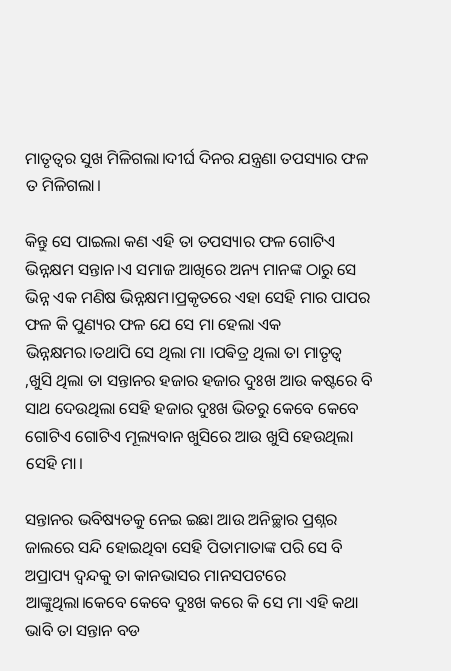ମାତୃତ୍ୱର ସୁଖ ମିଳିଗଲା।ଦୀର୍ଘ ଦିନର ଯନ୍ତ୍ରଣା ତପସ୍ୟାର ଫଳ ତ ମିଳିଗଲା।

କିନ୍ତୁ ସେ ପାଇଲା କଣ ଏହି ତା ତପସ୍ୟାର ଫଳ ଗୋଟିଏ ଭିନ୍ନକ୍ଷମ ସନ୍ତାନ।ଏ ସମାଜ ଆଖିରେ ଅନ୍ୟ ମାନଙ୍କ ଠାରୁ ସେ ଭିନ୍ନ ଏକ ମଣିଷ ଭିନ୍ନକ୍ଷମ।ପ୍ରକୃତରେ ଏହା ସେହି ମାର ପାପର ଫଳ କି ପୁଣ୍ୟର ଫଳ ଯେ ସେ ମା ହେଲା ଏକ ଭିନ୍ନକ୍ଷମର।ତଥାପି ସେ ଥିଲା ମା ।ପଵିତ୍ର ଥିଲା ତା ମାତୃତ୍ୱ ,ଖୁସି ଥିଲା ତା ସନ୍ତାନର ହଜାର ହଜାର ଦୁଃଖ ଆଉ କଷ୍ଟରେ ବି ସାଥ ଦେଉଥିଲା ସେହି ହଜାର ଦୁଃଖ ଭିତରୁ କେବେ କେବେ ଗୋଟିଏ ଗୋଟିଏ ମୂଲ୍ୟବାନ ଖୁସିରେ ଆଉ ଖୁସି ହେଉଥିଲା ସେହି ମା।

ସନ୍ତାନର ଭବିଷ୍ୟତକୁ ନେଇ ଇଛା ଆଉ ଅନିଚ୍ଛାର ପ୍ରଶ୍ନର ଜାଲରେ ସନ୍ଦି ହୋଇଥିବା ସେହି ପିତାମାତାଙ୍କ ପରି ସେ ବି ଅପ୍ରାପ୍ୟ ଦ୍ୱନ୍ଦକୁ ତା କାନଭାସର ମାନସପଟରେ ଆଙ୍କୁଥିଲା।କେବେ କେବେ ଦୁଃଖ କରେ କି ସେ ମା ଏହି କଥା ଭାବି ତା ସନ୍ତାନ ବଡ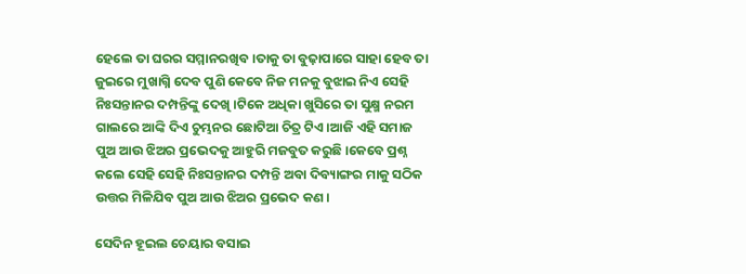ହେଲେ ତା ଘରର ସମ୍ମାନରଖିବ।ତାକୁ ତା ବୁଢ଼ାପାରେ ସାହା ହେବ ତା ଜୁଇରେ ମୁଖାଗ୍ନି ଦେବ ପୁଣି କେବେ ନିଜ ମନକୁ ବୁଝାଇ ନିଏ ସେହି ନିଃସନ୍ତାନର ଦମ୍ପନ୍ତିଙ୍କୁ ଦେଖି।ଟିକେ ଅଧିକା ଖୁସିରେ ତା ସୁକ୍ଷ୍ମ ନରମ ଗାଲରେ ଆଙ୍କି ଦିଏ ଚୁମ୍ଭନର ଛୋଟିଆ ଚିତ୍ର ଟିଏ।ଆଜି ଏହି ସମାଜ ପୁଅ ଆଉ ଝିଅର ପ୍ରଭେଦକୁ ଆହୁରି ମଜବୁତ କରୁଛି।କେବେ ପ୍ରଶ୍ନ କଲେ ସେହି ସେହି ନିଃସନ୍ତାନର ଦମ୍ପନ୍ତି ଅବା ଦିବ୍ୟାଙ୍ଗର ମାକୁ ସଠିକ ଉତ୍ତର ମିଳିଯିବ ପୁଅ ଆଉ ଝିଅର ପ୍ରଭେଦ କଣ।

ସେଦିନ ହୂଇଲ ଚେୟାର ବସାଇ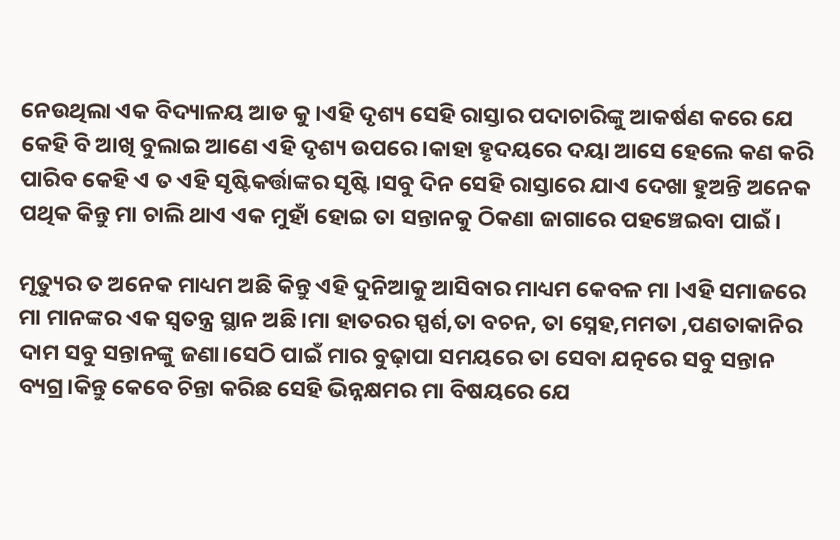ନେଉଥିଲା ଏକ ବିଦ୍ୟାଳୟ ଆଡ କୁ।ଏହି ଦୃଶ୍ୟ ସେହି ରାସ୍ତାର ପଦାଚାରିଙ୍କୁ ଆକର୍ଷଣ କରେ ଯେ କେହି ବି ଆଖି ବୁଲାଇ ଆଣେ ଏହି ଦୃଶ୍ୟ ଉପରେ।କାହା ହୃଦୟରେ ଦୟା ଆସେ ହେଲେ କଣ କରି ପାରିବ କେହି ଏ ତ ଏହି ସୃଷ୍ଟିକର୍ତ୍ତାଙ୍କର ସୃଷ୍ଟି ।ସବୁ ଦିନ ସେହି ରାସ୍ତାରେ ଯାଏ ଦେଖା ହୁଅନ୍ତି ଅନେକ ପଥିକ କିନ୍ତୁ ମା ଚାଲି ଥାଏ ଏକ ମୁହାଁ ହୋଇ ତା ସନ୍ତାନକୁ ଠିକଣା ଜାଗାରେ ପହଞ୍ଚେଇବା ପାଇଁ।

ମୃତ୍ୟୁର ତ ଅନେକ ମାଧ୍ୟମ ଅଛି କିନ୍ତୁ ଏହି ଦୁନିଆକୁ ଆସିବାର ମାଧ୍ୟମ କେବଳ ମା lଏହି ସମାଜରେ ମା ମାନଙ୍କର ଏକ ସ୍ୱତନ୍ତ୍ର ସ୍ଥାନ ଅଛି।ମା ହାତରର ସ୍ପର୍ଶ,ତା ବଚନ, ତା ସ୍ନେହ,ମମତା ,ପଣତାକାନିର ଦାମ ସବୁ ସନ୍ତାନଙ୍କୁ ଜଣା।ସେଠି ପାଇଁ ମାର ବୁଢ଼ାପା ସମୟରେ ତା ସେବା ଯତ୍ନରେ ସବୁ ସନ୍ତାନ ବ୍ୟଗ୍ର।କିନ୍ତୁ କେବେ ଚିନ୍ତା କରିଛ ସେହି ଭିନ୍ନକ୍ଷମର ମା ବିଷୟରେ ଯେ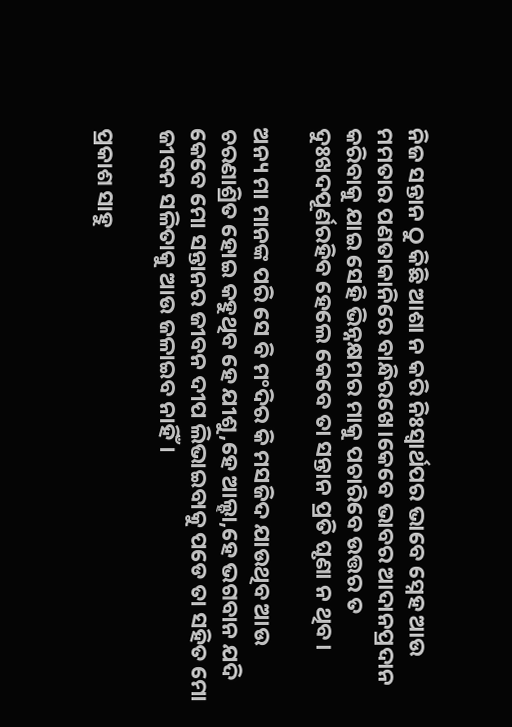ନିଜ ସନ୍ତାନ ଠୁ କିଛି ଆଶା ନ କରି ନିଃସ୍ୱାର୍ଥପର ଭାବେ ସ୍ନେହ ଆଉ ମମତାର ପଣତାକାନିରେ ବାନ୍ଧିରଖେ।କେବେ ଭାବର ଆଦାନପ୍ରଦାନ କରିବାକୁ ଯାଇ ସେହି ଭିନ୍ନକ୍ଷମର ମାକୁ ପଚାରିବେ ଉତ୍ତର ତ ଦୁଃଖଦପୂର୍ଣରହିବ ହେଲେ କେବେ ତା ସନ୍ତାନ ପ୍ରତି ଘୃଣା ନ ଥିବ।

ଅନ୍ୟ ମା ମାନଙ୍କ ପରି ସେ ବି ମଂଦିର କି ମସଜିଦ ଯାଉଥିବ ଆଉ ଚରଣାଶ୍ରିତ ହୋଇ କହୁଥିବ ହେ ଯୀଶୁ,ହେ ଆଲ୍ହା,ହେ ଭଗବାନ ଯଦି କେବେ ମୋ ସନ୍ତାନର ଜୀବନ ଦୀପ ଲିଭାଇବାକୁ ପଡେ ତା ସହିତ ମୋ ଜୀବନ ସଳିତାକୁ ଆଉ ଜଳାଇବ ନାହିଁ।

ପ୍ରକାଶ ସାହୁ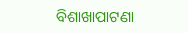ବିଶାଖାପାଟଣା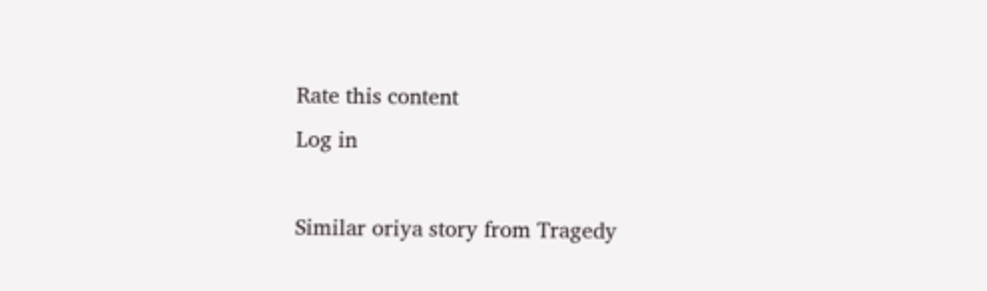Rate this content
Log in

Similar oriya story from Tragedy